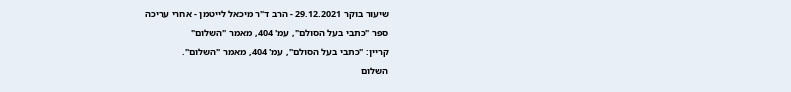שיעור בוקר 29.12.2021 - הרב ד"ר מיכאל לייטמן - אחרי עריכה
ספר "כתבי בעל הסולם", עמ' 404, מאמר "השלום"
קריין: "כתבי בעל הסולם", עמ' 404, מאמר "השלום".
השלום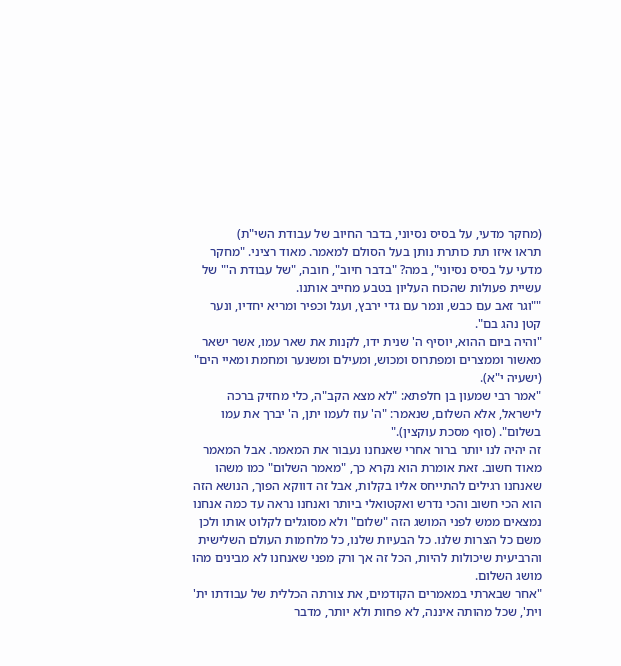(מחקר מדעי, על בסיס נסיוני, בדבר החיוב של עבודת השי"ת)
תראו איזו תת כותרת נותן בעל הסולם למאמר. מאוד רציני. "מחקר מדעי על בסיס נסיוני", במה? "בדבר חיוב", חובה, "של עבודת ה'" של עשיית פעולות שהכוח העליון בטבע מחייב אותנו.
""וגר זאב עם כבש, ונמר עם גדי ירבץ, ועגל וכפיר ומריא יחדיו, ונער קטן נהג בם".
"והיה ביום ההוא, יוסיף ה' שנית ידו, לקנות את שאר עמו, אשר ישאר מאשור וממצרים ומפתרוס ומכוש, ומעילם ומשנער ומחמת ומאיי הים" (ישעיה י"א).
"אמר רבי שמעון בן חלפתא: "לא מצא הקב"ה, כלי מחזיק ברכה לישראל, אלא השלום, שנאמר: "ה' עוז לעמו יתן, ה' יברך את עמו בשלום". (סוף מסכת עוקצין)."
זה יהיה לנו יותר ברור אחרי שאנחנו נעבור את המאמר. אבל המאמר מאוד חשוב. זאת אומרת הוא נקרא כך, "מאמר השלום" כמו משהו שאנחנו רגילים להתייחס אליו בקלות, אבל זה דווקא הפוך, הנושא הזה הוא הכי חשוב והכי נדרש ואקטואלי ביותר ואנחנו נראה עד כמה אנחנו נמצאים ממש לפני המושג הזה "שלום" ולא מסוגלים לקלוט אותו ולכן משם כל הצרות שלנו. כל הבעיות שלנו, כל מלחמות העולם השלישית והרביעית שיכולות להיות, הכל זה אך ורק מפני שאנחנו לא מבינים מהו מושג השלום.
"אחר שבארתי במאמרים הקודמים, את צורתה הכללית של עבודתו ית' וית', שכל מהותה איננה, לא פחות ולא יותר, מדבר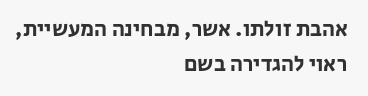אהבת זולתו. אשר, מבחינה המעשיית, ראוי להגדירה בשם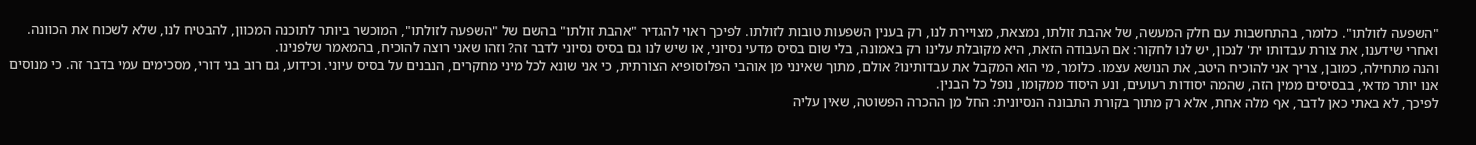"השפעה לזולתו". כלומר, בהתחשבות עם חלק המעשה, של אהבת זולתו, נמצאת, מצויירת לנו, רק בענין השפעות טובות לזולתו. לפיכך ראוי להגדיר "אהבת זולתו" בהשם של "השפעה לזולתו", המוכשר ביותר לתוכנה המכוון, להבטיח לנו, שלא לשכוח את הכוונה.
ואחרי שידענו, את צורת עבדותו ית' לנכון, יש לנו לחקור: אם העבודה הזאת, היא מקובלת עלינו רק באמונה, בלי שום בסיס מדעי נסיוני, או שיש לנו גם בסיס נסיוני לדבר זה? וזהו שאני רוצה להוכיח, בהמאמר שלפנינו.
והנה מתחילה, כמובן, צריך אני להוכיח היטב, את הנושא עצמו. כלומר, מי הוא המקבל את עבדותינו? אולם, מתוך שאינני מן אוהבי הפלוסופיא הצורתית, כי אני שונא לכל מיני מחקרים, הנבנים על בסיס עיוני. וכידוע, גם רוב בני דורי, מסכימים עמי בדבר זה. כי מנוסים אנו יותר מדאי, בבסיסים ממין הזה, שהמה יסודות רעועים, ונע היסוד ממקומו, נופל כל הבנין.
לפיכך, לא באתי כאן לדבר, אף מלה אחת, אלא רק מתוך בקורת התבונה הנסיונית: החל מן ההכרה הפשוטה, שאין עליה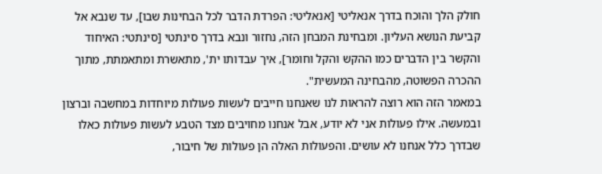חולק הלך והוכח בדרך אנאליטי [אנאליטי: הפרדת הדבר לכל הבחינות שבו], עד שנבא אל קביעת הנושא העליון. ומבחינת המבחן הזה, נחזור ונבא בדרך סינתטי [סינתטי: האיחוד והקשר בין הדברים כמו ההקש והקל וחומר], איך עבדותו ית', מתאשרת ומתאמתת, מתוך ההכרה הפשוטה, מהבחינה המעשית".
במאמר הזה הוא רוצה להראות לנו שאנחנו חייבים לעשות פעולות מיוחדות במחשבה וברצון ובמעשה. אילו פעולות אני לא יודע, אבל אנחנו מחויבים מצד הטבע לעשות פעולות כאלו שבדרך כלל אנחנו לא עושים. והפעולות האלה הן פעולות של חיבור,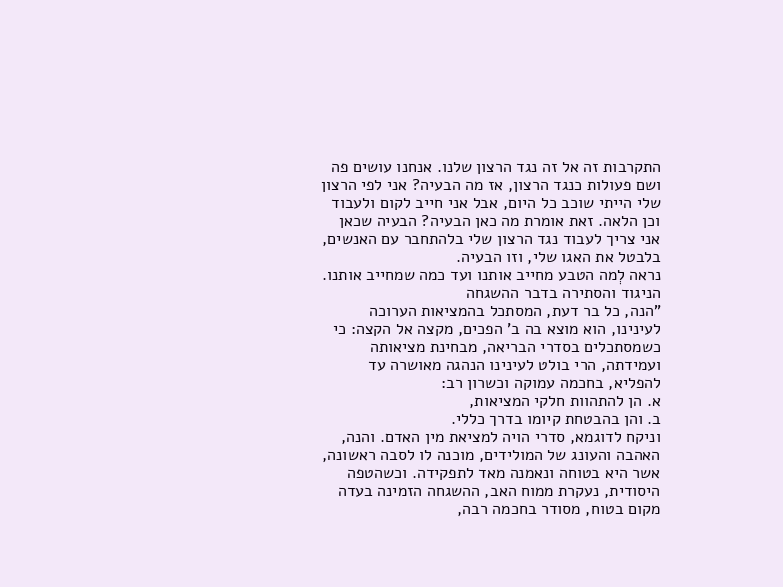התקרבות זה אל זה נגד הרצון שלנו. אנחנו עושים פה ושם פעולות כנגד הרצון, אז מה הבעיה? אני לפי הרצון שלי הייתי שוכב כל היום, אבל אני חייב לקום ולעבוד וכן הלאה. זאת אומרת מה כאן הבעיה? הבעיה שכאן אני צריך לעבוד נגד הרצון שלי בלהתחבר עם האנשים, בלבטל את האגו שלי, וזו הבעיה.
נראה לְמה הטבע מחייב אותנו ועד כמה שמחייב אותנו.
הניגוד והסתירה בדבר ההשגחה
"הנה, כל בר דעת, המסתכל בהמציאות הערוכה לעינינו, הוא מוצא בה ב' הפכים, מקצה אל הקצה: כי כשמסתכלים בסדרי הבריאה, מבחינת מציאותה ועמידתה, הרי בולט לעינינו הנהגה מאושרה עד להפליא, בחכמה עמוקה וכשרון רב:
א. הן להתהוות חלקי המציאות,
ב. והן בהבטחת קיומו בדרך כללי.
וניקח לדוגמא, סדרי הויה למציאת מין האדם. והנה, האהבה והעונג של המולידים, מוכנה לו לסבה ראשונה, אשר היא בטוחה ונאמנה מאד לתפקידה. וכשהטפה היסודית, נעקרת ממוח האב, ההשגחה הזמינה בעדה מקום בטוח, מסודר בחכמה רבה,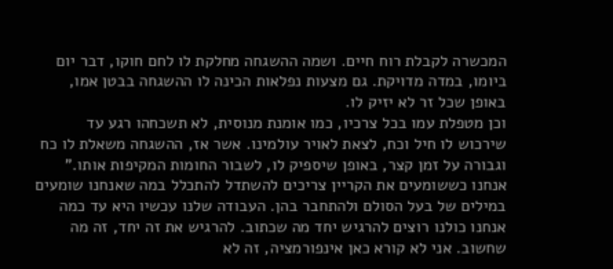המכשרה לקבלת רוח חיים. ושמה ההשגחה מחלקת לו לחם חוקו, דבר יום ביומו, במדה מדויקת. גם מצעות נפלאות הכינה לו ההשגחה בבטן אמו, באופן שכל זר לא יזיק לו.
וכן מטפלת עמו בכל צרכיו, כמו אומנת מנוסית, לא תשכחהו רגע עד שירכוש לו חיל וכח, לצאת לאויר עולמינו. אשר אז, ההשגחה משאלת לו כח וגבורה על זמן קצר, באופן שיספיק לו, לשבור החומות המקיפות אותו." אנחנו כששומעים את הקריין צריכים להשתדל להתכלל במה שאנחנו שומעים במילים של בעל הסולם ולהתחבר בהן. העבודה שלנו עכשיו היא עד כמה אנחנו כולנו רוצים להרגיש יחד מה שכתוב. להרגיש את זה יחד, זה מה שחשוב. אני לא קורא כאן אינפורמציה, זה לא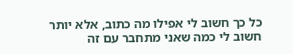כל כך חשוב לי אפילו מה כתוב, אלא יותר חשוב לי כמה שאני מתחבר עם זה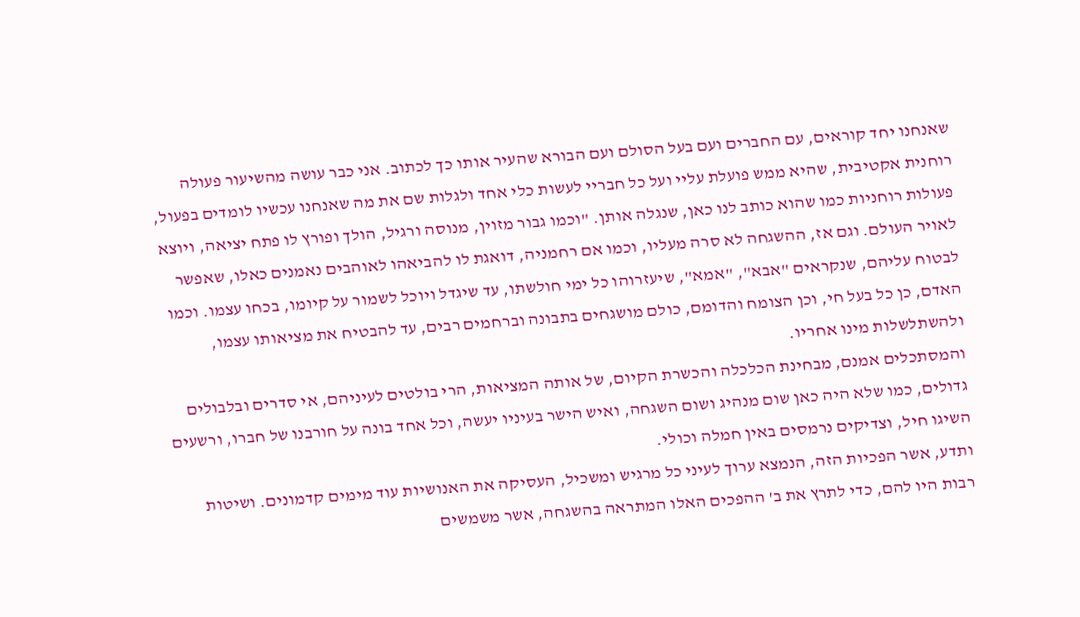שאנחנו יחד קוראים, עם החברים ועם בעל הסולם ועם הבורא שהעיר אותו כך לכתוב. אני כבר עושה מהשיעור פעולה רוחנית אקטיבית, שהיא ממש פועלת עליי ועל כל חבריי לעשות כלי אחד ולגלות שם את מה שאנחנו עכשיו לומדים בפעול, פעולות רוחניות כמו שהוא כותב לנו כאן, שנגלה אותן. "וכמו גבור מזוין, מנוסה ורגיל, הולך ופורץ לו פתח יציאה, ויוצא לאויר העולם. וגם אז, ההשגחה לא סרה מעליו, וכמו אם רחמניה, דואגת לו להביאהו לאוהבים נאמנים כאלו, שאפשר לבטוח עליהם, שנקראים "אבא", "אמא", שיעזרוהו כל ימי חולשתו, עד שיגדל ויוכל לשמור על קיומו, בכחו עצמו. וכמו האדם, כן כל בעל חי, וכן הצומח והדומם, כולם מושגחים בתבונה וברחמים רבים, עד להבטיח את מציאותו עצמו, ולהשתלשלות מינו אחריו.
והמסתכלים אמנם, מבחינת הכלכלה והכשרת הקיום, של אותה המציאות, הרי בולטים לעיניהם, אי סדרים ובלבולים גדולים, כמו שלא היה כאן שום מנהיג ושום השגחה, ואיש הישר בעיניו יעשה, וכל אחד בונה על חורבנו של חברו, ורשעים השיגו חיל, וצדיקים נרמסים באין חמלה וכולי.
ותדע, אשר הפכיות הזה, הנמצא ערוך לעיני כל מרגיש ומשכיל, העסיקה את האנושיות עוד מימים קדמונים. ושיטות רבות היו להם, כדי לתרץ את ב' ההפכים האלו המתראה בהשגחה, אשר משמשים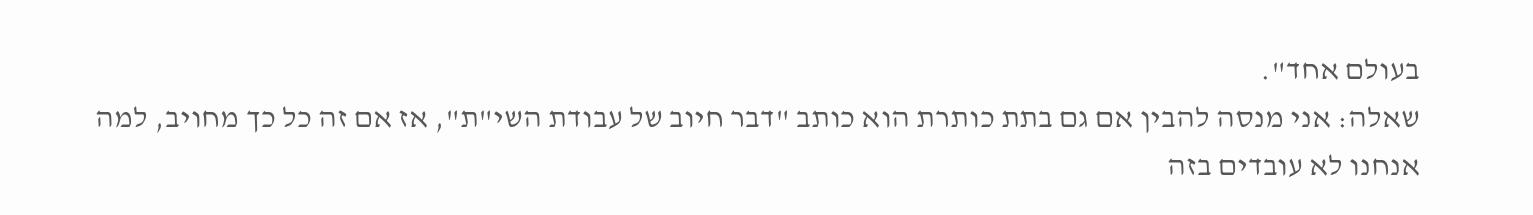בעולם אחד".
שאלה: אני מנסה להבין אם גם בתת כותרת הוא כותב "דבר חיוב של עבודת השי"ת", אז אם זה כל כך מחויב, למה אנחנו לא עובדים בזה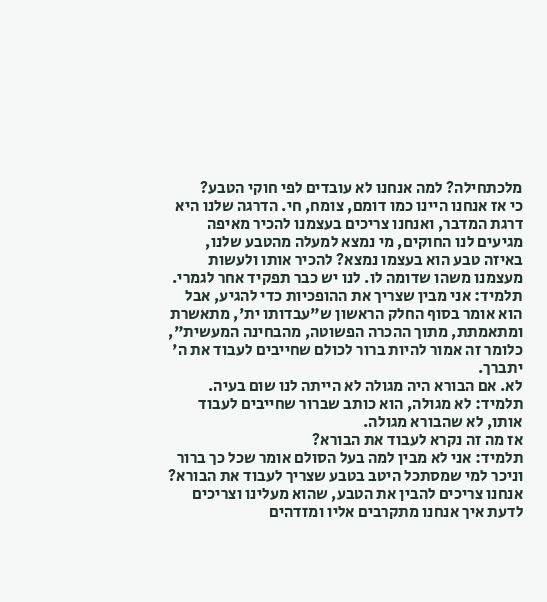מלכתחילה? למה אנחנו לא עובדים לפי חוקי הטבע?
כי אז אנחנו היינו כמו דומם, צומח, חי. הדרגה שלנו היא דרגת המדבר, ואנחנו צריכים בעצמנו להכיר מאיפה מגיעים לנו החוקים, מי נמצא למעלה מהטבע שלנו, באיזה טבע הוא בעצמו נמצא? להכיר אותו ולעשות מעצמנו משהו שדומה לו. לנו יש כבר תפקיד אחר לגמרי.
תלמיד: אני מבין שצריך את ההופכיות כדי להגיע, אבל הוא אומר בסוף החלק הראשון ש"עבדותו ית', מתאשרת ומתאמתת, מתוך ההכרה הפשוטה, מהבחינה המעשית", כלומר זה אמור להיות ברור לכולם שחייבים לעבוד את ה' יתברך.
לא. אם הבורא היה מגולה לא הייתה לנו שום בעיה.
תלמיד: לא מגולה, הוא כותב שברור שחייבים לעבוד אותו, לא שהבורא מגולה.
אז מה זה נקרא לעבוד את הבורא?
תלמיד: אני לא מבין למה בעל הסולם אומר שכל כך ברור וניכר למי שמסתכל היטב בטבע שצריך לעבוד את הבורא?
אנחנו צריכים להבין את הטבע, שהוא מעלינו וצריכים לדעת איך אנחנו מתקרבים אליו ומזדהים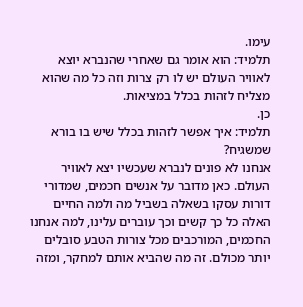עימו.
תלמיד: הוא אומר גם שאחרי שהנברא יוצא לאוויר העולם יש לו רק צרות וזה כל מה שהוא מצליח לזהות בכלל במציאות.
כן.
תלמיד: איך אפשר לזהות בכלל שיש בו בורא שמשגיח?
אנחנו לא פונים לנברא שעכשיו יצא לאוויר העולם. כאן מדובר על אנשים חכמים, שמדורי דורות עסקו בשאלה בשביל מה ולמה החיים האלה כל כך קשים וכך עוברים עלינו, למה אנחנו החכמים, המורכבים מכל צורות הטבע סובלים יותר מכולם. זה מה שהביא אותם למחקר, ומזה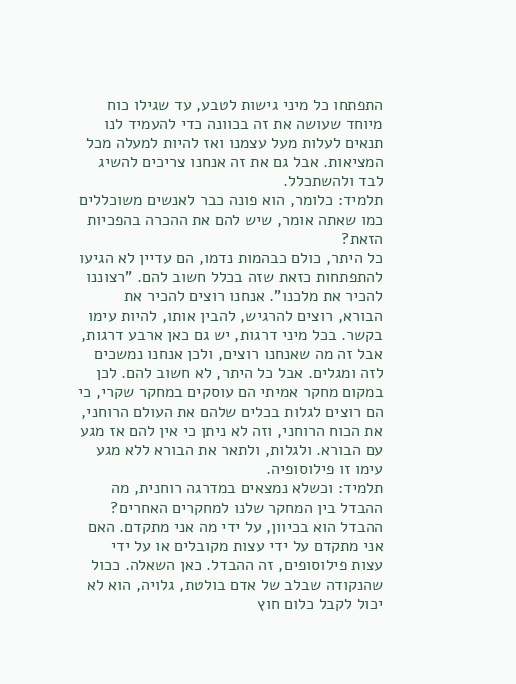התפתחו כל מיני גישות לטבע, עד שגילו כוח מיוחד שעושה את זה בכוונה כדי להעמיד לנו תנאים לעלות מעל עצמנו ואז להיות למעלה מכל המציאות. אבל גם את זה אנחנו צריכים להשיג לבד ולהשתכלל.
תלמיד: כלומר, הוא פונה כבר לאנשים משוכללים כמו שאתה אומר, שיש להם את ההכרה בהפכיות הזאת?
כל היתר, כולם כבהמות נדמו, הם עדיין לא הגיעו להתפתחות כזאת שזה בכלל חשוב להם. "רצוננו להכיר את מלכנו". אנחנו רוצים להכיר את הבורא, רוצים להרגיש, להבין אותו, להיות עימו בקשר. בכל מיני דרגות, יש גם כאן ארבע דרגות, אבל זה מה שאנחנו רוצים, ולכן אנחנו נמשכים לזה ומגלים. אבל כל היתר, לא חשוב להם. לכן במקום מחקר אמיתי הם עוסקים במחקר שקרי, כי הם רוצים לגלות בכלים שלהם את העולם הרוחני, את הכוח הרוחני, וזה לא ניתן כי אין להם אז מגע עם הבורא. ולגלות, ולתאר את הבורא ללא מגע עימו זו פילוסופיה.
תלמיד: וכשלא נמצאים במדרגה רוחנית, מה ההבדל בין המחקר שלנו למחקרים האחרים?
ההבדל הוא בכיוון, על ידי מה אני מתקדם. האם אני מתקדם על ידי עצות מקובלים או על ידי עצות פילוסופים, זה ההבדל. כאן השאלה. ככול שהנקודה שבלב של אדם בולטת, גלויה, הוא לא יכול לקבל כלום חוץ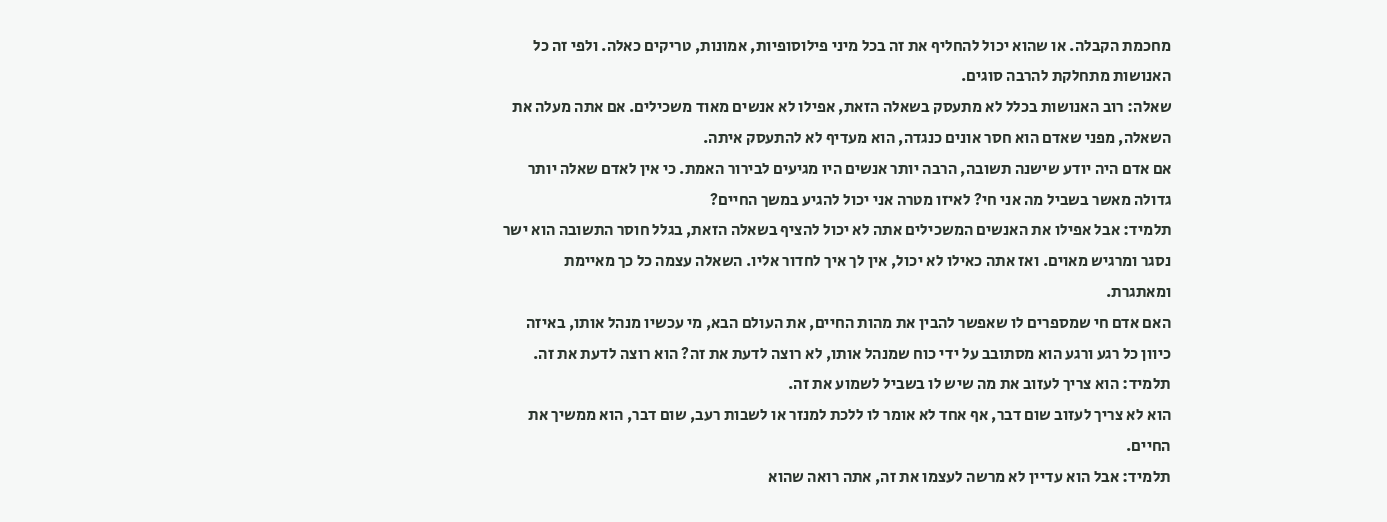מחכמת הקבלה. או שהוא יכול להחליף את זה בכל מיני פילוסופיות, אמונות, טריקים כאלה. ולפי זה כל האנושות מתחלקת להרבה סוגים.
שאלה: רוב האנושות בכלל לא מתעסק בשאלה הזאת, אפילו לא אנשים מאוד משכילים. אם אתה מעלה את השאלה, מפני שאדם הוא חסר אונים כנגדה, הוא מעדיף לא להתעסק איתה.
אם אדם היה יודע שישנה תשובה, הרבה יותר אנשים היו מגיעים לבירור האמת. כי אין לאדם שאלה יותר גדולה מאשר בשביל מה אני חי? לאיזו מטרה אני יכול להגיע במשך החיים?
תלמיד: אבל אפילו את האנשים המשכילים אתה לא יכול להציף בשאלה הזאת, בגלל חוסר התשובה הוא ישר נסגר ומרגיש מאוים. ואז אתה כאילו לא יכול, אין לך איך לחדור אליו. השאלה עצמה כל כך מאיימת ומאתגרת.
האם אדם חי שמספרים לו שאפשר להבין את מהות החיים, את העולם הבא, מי עכשיו מנהל אותו, באיזה כיוון כל רגע ורגע הוא מסתובב על ידי כוח שמנהל אותו, לא רוצה לדעת את זה? הוא רוצה לדעת את זה.
תלמיד: הוא צריך לעזוב את מה שיש לו בשביל לשמוע את זה.
הוא לא צריך לעזוב שום דבר, אף אחד לא אומר לו ללכת למנזר או לשבות רעב, שום דבר, הוא ממשיך את החיים.
תלמיד: אבל הוא עדיין לא מרשה לעצמו את זה, אתה רואה שהוא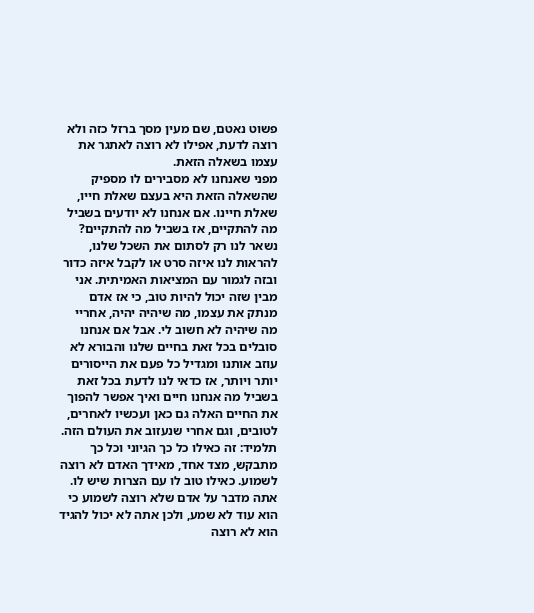פשוט נאטם, שם מעין מסך ברזל כזה ולא רוצה לדעת, אפילו לא רוצה לאתגר את עצמו בשאלה הזאת.
מפני שאנחנו לא מסבירים לו מספיק שהשאלה הזאת היא בעצם שאלת חייו, שאלת חיינו. אם אנחנו לא יודעים בשביל מה להתקיים, אז בשביל מה להתקיים? נשאר לנו רק לסתום את השכל שלנו, להראות לנו איזה סרט או לקבל איזה כדור ובזה לגמור עם המציאות האמיתית. אני מבין שזה יכול להיות טוב, כי אז אדם מנתק את עצמו, מה שיהיה יהיה, אחריי מה שיהיה לא חשוב לי. אבל אם אנחנו סובלים בכל זאת בחיים שלנו והבורא לא עוזב אותנו ומגדיל כל פעם את הייסורים יותר ויותר, אז כדאי לנו לדעת בכל זאת בשביל מה אנחנו חיים ואיך אפשר להפוך את החיים האלה גם כאן ועכשיו לאחרים, לטובים, וגם אחרי שנעזוב את העולם הזה.
תלמיד: זה כאילו כל כך הגיוני וכל כך מתבקש, מצד אחד, מאידך האדם לא רוצה לשמוע. כאילו טוב לו עם הצרות שיש לו.
אתה מדבר על אדם שלא רוצה לשמוע כי הוא עוד לא שמע, ולכן אתה לא יכול להגיד הוא לא רוצה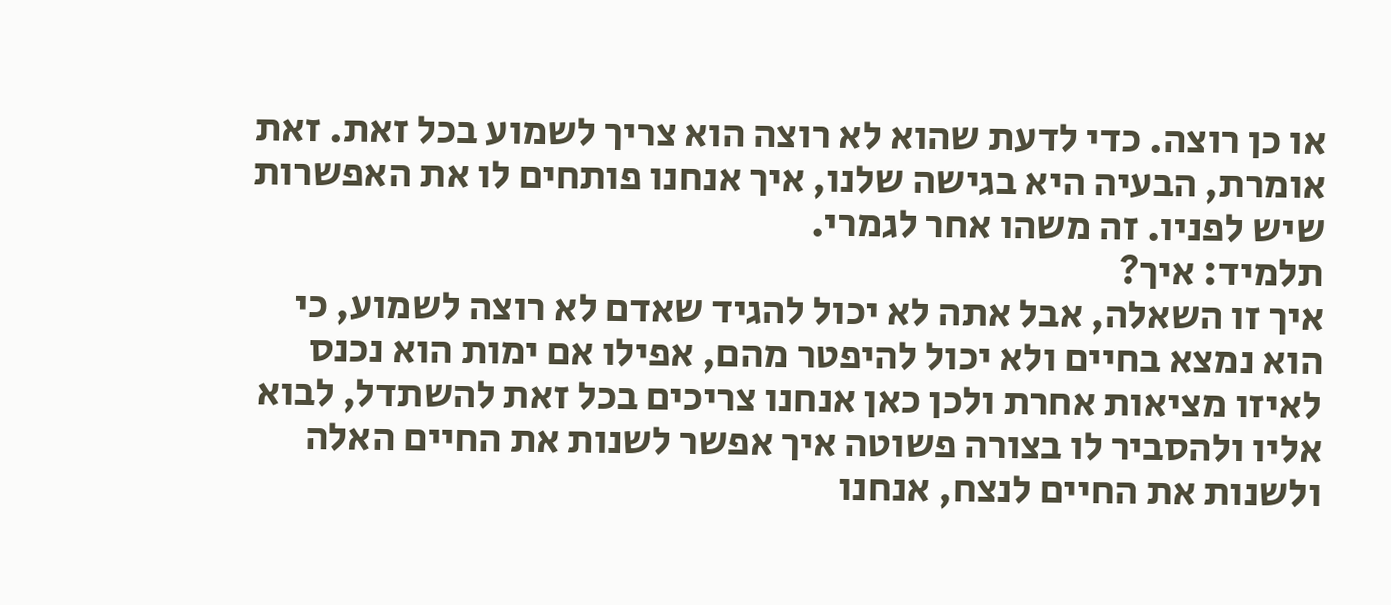או כן רוצה. כדי לדעת שהוא לא רוצה הוא צריך לשמוע בכל זאת. זאת אומרת, הבעיה היא בגישה שלנו, איך אנחנו פותחים לו את האפשרות שיש לפניו. זה משהו אחר לגמרי.
תלמיד: איך?
איך זו השאלה, אבל אתה לא יכול להגיד שאדם לא רוצה לשמוע, כי הוא נמצא בחיים ולא יכול להיפטר מהם, אפילו אם ימות הוא נכנס לאיזו מציאות אחרת ולכן כאן אנחנו צריכים בכל זאת להשתדל, לבוא אליו ולהסביר לו בצורה פשוטה איך אפשר לשנות את החיים האלה ולשנות את החיים לנצח, אנחנו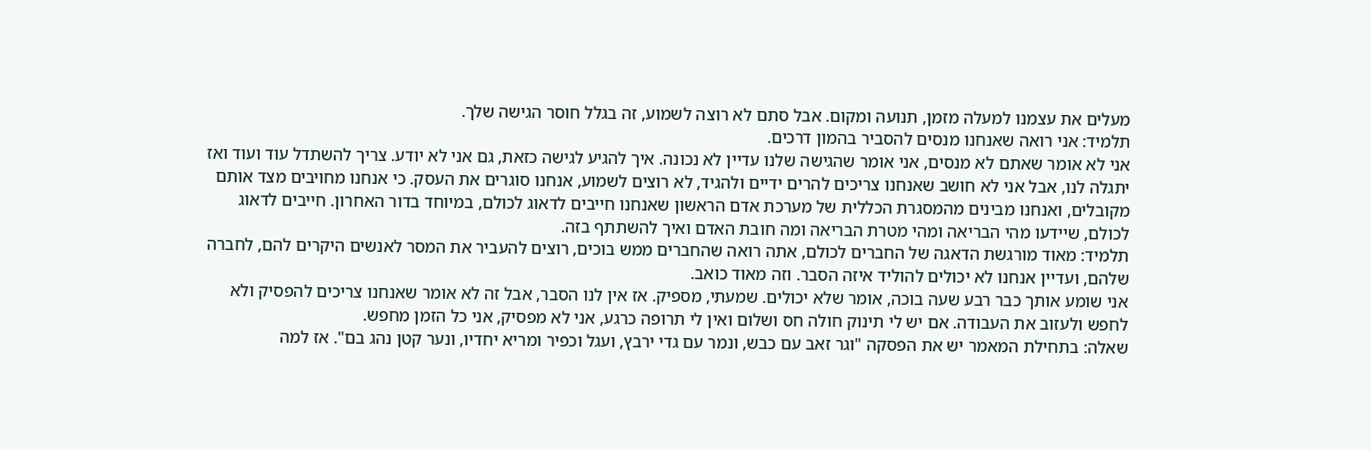מעלים את עצמנו למעלה מזמן, תנועה ומקום. אבל סתם לא רוצה לשמוע, זה בגלל חוסר הגישה שלך.
תלמיד: אני רואה שאנחנו מנסים להסביר בהמון דרכים.
אני לא אומר שאתם לא מנסים, אני אומר שהגישה שלנו עדיין לא נכונה. איך להגיע לגישה כזאת, גם אני לא יודע. צריך להשתדל עוד ועוד ואז יתגלה לנו, אבל אני לא חושב שאנחנו צריכים להרים ידיים ולהגיד, לא רוצים לשמוע, אנחנו סוגרים את העסק. כי אנחנו מחויבים מצד אותם מקובלים, ואנחנו מבינים מהמסגרת הכללית של מערכת אדם הראשון שאנחנו חייבים לדאוג לכולם, במיוחד בדור האחרון. חייבים לדאוג לכולם, שיידעו מהי הבריאה ומהי מטרת הבריאה ומה חובת האדם ואיך להשתתף בזה.
תלמיד: מאוד מורגשת הדאגה של החברים לכולם, אתה רואה שהחברים ממש בוכים, רוצים להעביר את המסר לאנשים היקרים להם, לחברה שלהם, ועדיין אנחנו לא יכולים להוליד איזה הסבר. וזה מאוד כואב.
אני שומע אותך כבר רבע שעה בוכה, אומר שלא יכולים. שמעתי, מספיק. אז אין לנו הסבר, אבל זה לא אומר שאנחנו צריכים להפסיק ולא לחפש ולעזוב את העבודה. אם יש לי תינוק חולה חס ושלום ואין לי תרופה כרגע, אני לא מפסיק, אני כל הזמן מחפש.
שאלה: בתחילת המאמר יש את הפסקה "וגר זאב עם כבש, ונמר עם גדי ירבץ, ועגל וכפיר ומריא יחדיו, ונער קטן נהג בם". אז למה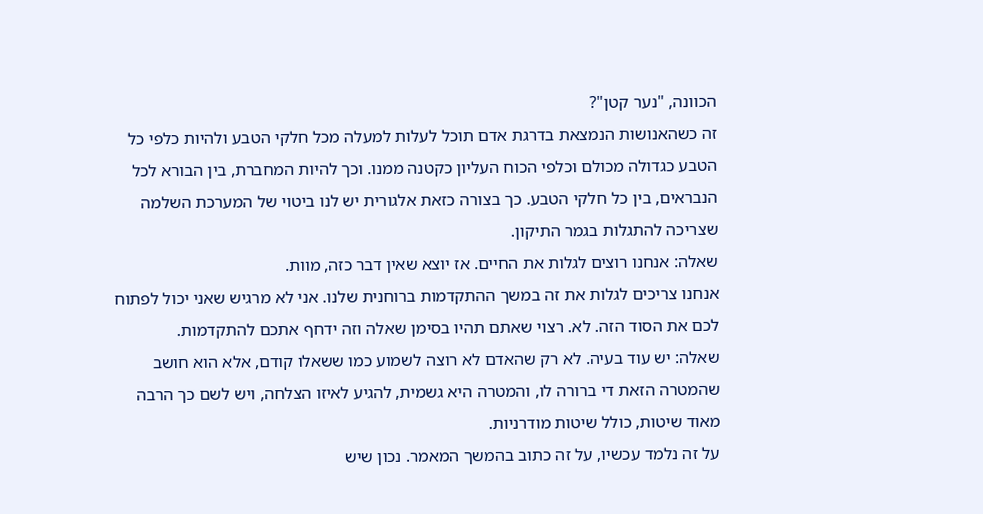הכוונה, "נער קטן"?
זה כשהאנושות הנמצאת בדרגת אדם תוכל לעלות למעלה מכל חלקי הטבע ולהיות כלפי כל הטבע כגדולה מכולם וכלפי הכוח העליון כקטנה ממנו. וכך להיות המחברת, בין הבורא לכל הנבראים, בין כל חלקי הטבע. כך בצורה כזאת אלגורית יש לנו ביטוי של המערכת השלמה שצריכה להתגלות בגמר התיקון.
שאלה: אנחנו רוצים לגלות את החיים. אז יוצא שאין דבר כזה, מוות.
אנחנו צריכים לגלות את זה במשך ההתקדמות ברוחנית שלנו. אני לא מרגיש שאני יכול לפתוח לכם את הסוד הזה. לא. רצוי שאתם תהיו בסימן שאלה וזה ידחף אתכם להתקדמות.
שאלה: יש עוד בעיה. לא רק שהאדם לא רוצה לשמוע כמו ששאלו קודם, אלא הוא חושב שהמטרה הזאת די ברורה לו, והמטרה היא גשמית, להגיע לאיזו הצלחה, ויש לשם כך הרבה מאוד שיטות, כולל שיטות מודרניות.
על זה נלמד עכשיו, על זה כתוב בהמשך המאמר. נכון שיש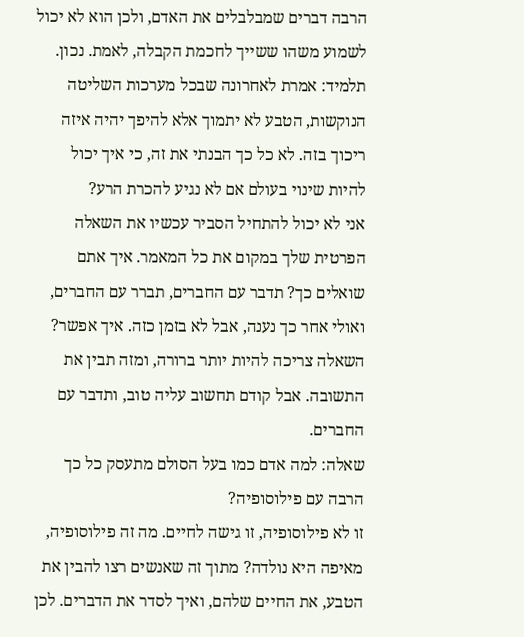הרבה דברים שמבלבלים את האדם, ולכן הוא לא יכול לשמוע משהו ששייך לחכמת הקבלה, לאמת. נכון.
תלמיד: אמרת לאחרונה שבכל מערכות השליטה הנוקשות, הטבע לא יתמוך אלא להיפך יהיה איזה ריכוך בזה. לא כל כך הבנתי את זה, כי איך יכול להיות שינוי בעולם אם לא נגיע להכרת הרע?
אני לא יכול להתחיל הסביר עכשיו את השאלה הפרטית שלך במקום את כל המאמר. איך אתם שואלים כך? תדבר עם החברים, תברר עם החברים, ואולי אחר כך נענה, אבל לא בזמן כזה. איך אפשר? השאלה צריכה להיות יותר ברורה, ומזה תבין את התשובה. אבל קודם תחשוב עליה טוב, ותדבר עם החברים.
שאלה: למה אדם כמו בעל הסולם מתעסק כל כך הרבה עם פילוסופיה?
זו לא פילוסופיה, זו גישה לחיים. מה זה פילוסופיה, מאיפה היא נולדה? מתוך זה שאנשים רצו להבין את הטבע, את החיים שלהם, ואיך לסדר את הדברים. לכן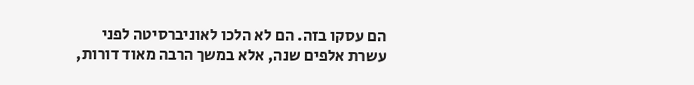הם עסקו בזה. הם לא הלכו לאוניברסיטה לפני עשרת אלפים שנה, אלא במשך הרבה מאוד דורות,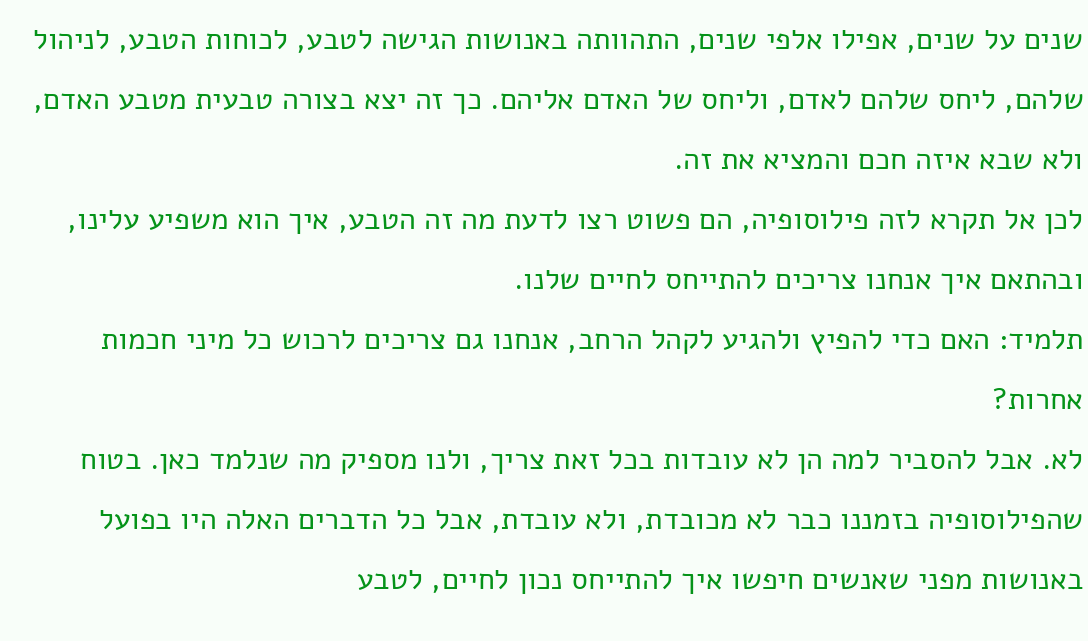שנים על שנים, אפילו אלפי שנים, התהוותה באנושות הגישה לטבע, לכוחות הטבע, לניהול שלהם, ליחס שלהם לאדם, וליחס של האדם אליהם. כך זה יצא בצורה טבעית מטבע האדם, ולא שבא איזה חכם והמציא את זה.
לכן אל תקרא לזה פילוסופיה, הם פשוט רצו לדעת מה זה הטבע, איך הוא משפיע עלינו, ובהתאם איך אנחנו צריכים להתייחס לחיים שלנו.
תלמיד: האם כדי להפיץ ולהגיע לקהל הרחב, אנחנו גם צריכים לרכוש כל מיני חכמות אחרות?
לא. אבל להסביר למה הן לא עובדות בכל זאת צריך, ולנו מספיק מה שנלמד כאן. בטוח שהפילוסופיה בזמננו כבר לא מכובדת, ולא עובדת, אבל כל הדברים האלה היו בפועל באנושות מפני שאנשים חיפשו איך להתייחס נכון לחיים, לטבע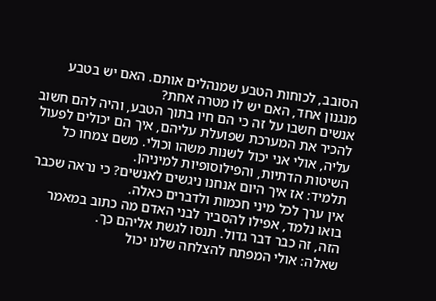הסובב, לכוחות הטבע שמנהלים אותם. האם יש בטבע מנגנון אחד, האם יש לו מטרה אחת?
אנשים חשבו על זה כי הם חיו בתוך הטבע, והיה להם חשוב להכיר את המערכת שפועלת עליהם, איך הם יכולים לפעול עליה, אולי אני יכול לשנות משהו וכולי. משם צמחו כל השיטות הדתיות, והפילוסופיות למיניהן.
תלמיד: אז איך היום אנחנו ניגשים לאנשים? כי נראה שכבר אין ערך לכל מיני חכמות ולדברים כאלה.
בואו נלמד, אפילו להסביר לבני האדם מה כתוב במאמר הזה, זה כבר דבר גדול. תנסו לגשת אליהם כך.
שאלה: אולי המפתח להצלחה שלנו יכול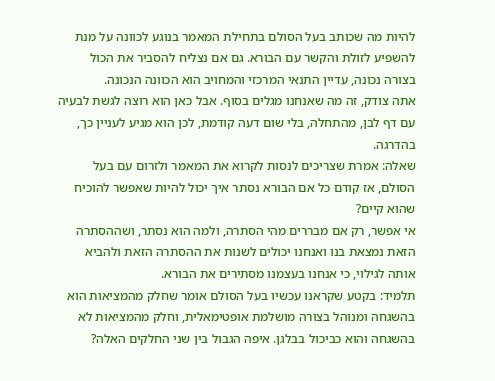להיות מה שכותב בעל הסולם בתחילת המאמר בנוגע לכוונה על מנת להשפיע לזולת והקשר עם הבורא. גם אם נצליח להסביר את הכול בצורה נכונה, עדיין התנאי המרכזי והמחויב הוא הכוונה הנכונה.
אתה צודק, זה מה שאנחנו מגלים בסוף. אבל כאן הוא רוצה לגשת לבעיה עם דף לבן, מהתחלה, בלי שום דעה קודמת, לכן הוא מגיע לעניין כך, בהדרגה.
שאלה: אמרת שצריכים לנסות לקרוא את המאמר ולזרום עם בעל הסולם, אז קודם כל אם הבורא נסתר איך יכול להיות שאפשר להוכיח שהוא קיים?
אי אפשר, רק אם מבררים מהי הסתרה, ולמה הוא נסתר, ושההסתרה הזאת נמצאת בנו ואנחנו יכולים לשנות את ההסתרה הזאת ולהביא אותה לגילוי, כי אנחנו בעצמנו מסתירים את הבורא.
תלמיד: בקטע שקראנו עכשיו בעל הסולם אומר שחלק מהמציאות הוא בהשגחה ומנוהל בצורה מושלמת אופטימאלית, וחלק מהמציאות לא בהשגחה והוא כביכול בבלגן. איפה הגבול בין שני החלקים האלה?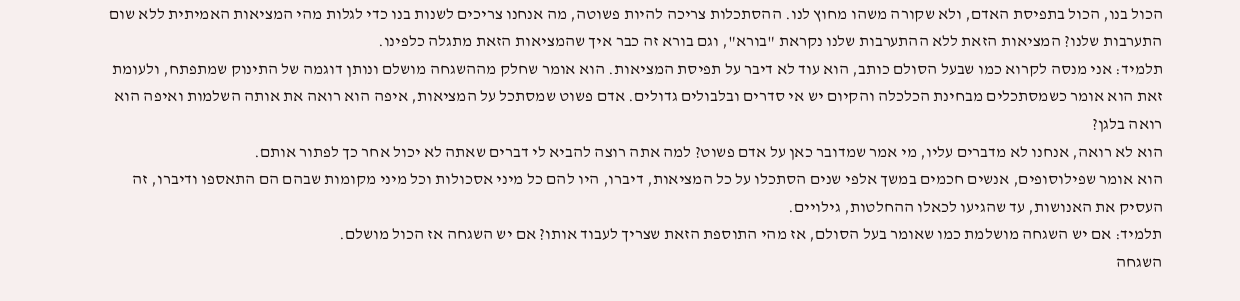הכול בנו, הכול בתפיסת האדם, ולא שקורה משהו מחוץ לנו. ההסתכלות צריכה להיות פשוטה, מה אנחנו צריכים לשנות בנו כדי לגלות מהי המציאות האמיתית ללא שום התערבות שלנו? המציאות הזאת ללא ההתערבות שלנו נקראת "בורא", וגם בורא זה כבר איך שהמציאות הזאת מתגלה כלפינו.
תלמיד: אני מנסה לקרוא כמו שבעל הסולם כותב, הוא עוד לא דיבר על תפיסת המציאות. הוא אומר שחלק מההשגחה מושלם ונותן דוגמה של התינוק שמתפתח, ולעומת זאת הוא אומר כשמסתכלים מבחינת הכלכלה והקיום יש אי סדרים ובלבולים גדולים. אדם פשוט שמסתכל על המציאות, איפה הוא רואה את אותה השלמות ואיפה הוא רואה בלגן?
הוא לא רואה, אנחנו לא מדברים עליו, מי אמר שמדובר כאן על אדם פשוט? למה אתה רוצה להביא לי דברים שאתה לא יכול אחר כך לפתור אותם.
הוא אומר שפילוסופים, אנשים חכמים במשך אלפי שנים הסתכלו על כל המציאות, דיברו, היו להם כל מיני אסכולות וכל מיני מקומות שבהם הם התאספו ודיברו, זה העסיק את האנושות, עד שהגיעו לכאלו ההחלטות, גילויים.
תלמיד: אם יש השגחה מושלמת כמו שאומר בעל הסולם, אז מהי התוספת הזאת שצריך לעבוד אותו? אם יש השגחה אז הכול מושלם.
השגחה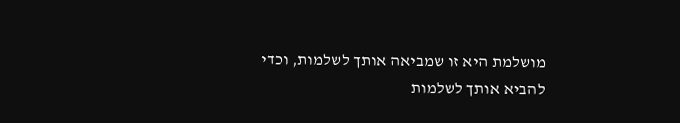מושלמת היא זו שמביאה אותך לשלמות, וכדי להביא אותך לשלמות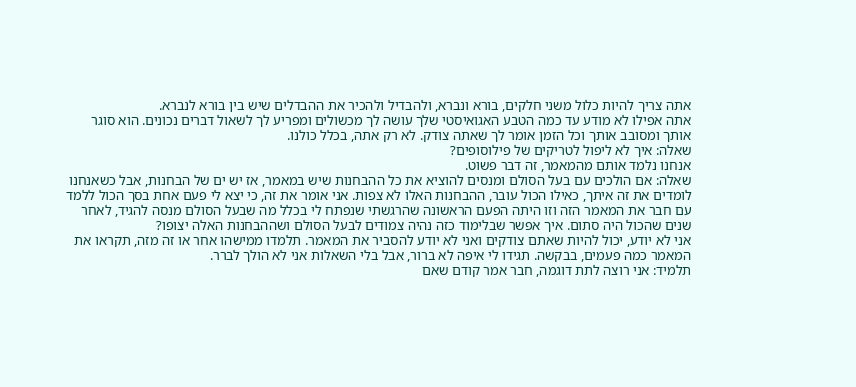אתה צריך להיות כלול משני חלקים, בורא ונברא, ולהבדיל ולהכיר את ההבדלים שיש בין בורא לנברא.
אתה אפילו לא מודע עד כמה הטבע האגואיסטי שלך עושה לך מכשולים ומפריע לך לשאול דברים נכונים. הוא סוגר אותך ומסובב אותך וכל הזמן אומר לך שאתה צודק. לא רק אתה, בכלל כולנו.
שאלה: איך לא ליפול לטריקים של פילוסופים?
אנחנו נלמד אותם מהמאמר, זה דבר פשוט.
שאלה: אם הולכים עם בעל הסולם ומנסים להוציא את כל ההבחנות שיש במאמר, אז יש ים של הבחנות, אבל כשאנחנו לומדים את זה איתך, כאילו הכול עובר, ההבחנות האלו לא צפות. אני אומר את זה, כי יצא לי פעם אחת בסך הכול ללמד עם חבר את המאמר הזה וזו היתה הפעם הראשונה שהרגשתי שנפתח לי בכלל מה שבעל הסולם מנסה להגיד, לאחר שנים שהכול היה סתום. איך אפשר שבלימוד כזה נהיה צמודים לבעל הסולם ושההבחנות האלה יצופו?
אני לא יודע, יכול להיות שאתם צודקים ואני לא יודע להסביר את המאמר. תלמדו ממישהו אחר או זה מזה, תקראו את המאמר כמה פעמים, בבקשה. תגידו לי איפה לא ברור, אבל בלי השאלות אני לא הולך לברר.
תלמיד: אני רוצה לתת דוגמה, חבר אמר קודם שאם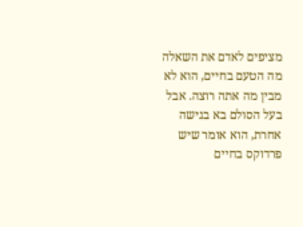מציפים לאדם את השאלה מה הטעם בחיים, הוא לא מבין מה אתה רוצה. אבל בעל הסולם בא בגישה אחרת, הוא אומר שיש פרדוקס בחיים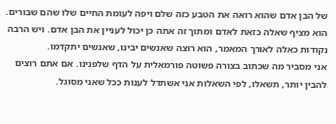של הבן אדם שהוא רואה את הטבע כזה שלם ויפה לעומת החיים שלו שהם שבורים. הוא מציף שאלה כזאת לאדם ומתוך זה אתה כן יכול לעניין את הבן אדם. ויש הרבה נקודות כאלה לאורך המאמר, הוא רוצה שאנשים יבינו, שאנשים יתקדמו.
אני מסביר מה שכתוב בצורה פשוטה פורמאלית על הדף שלפנינו. אם אתם רוצים להבין יותר, תשאלו, לפי השאלות אני אשתדל לענות ככל שאני מסוגל.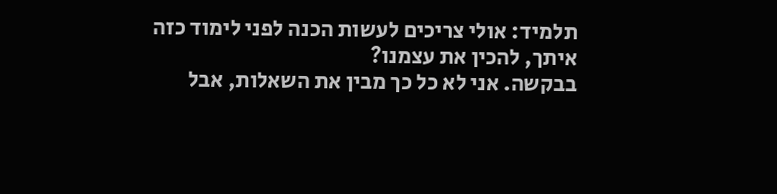תלמיד: אולי צריכים לעשות הכנה לפני לימוד כזה איתך, להכין את עצמנו?
בבקשה. אני לא כל כך מבין את השאלות, אבל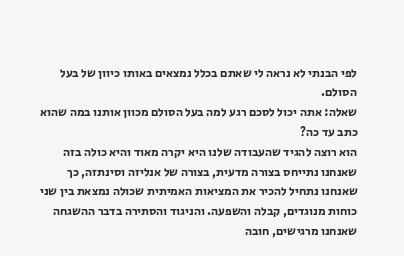לפי הבנתי לא נראה לי שאתם בכלל נמצאים באותו כיוון של בעל הסולם.
שאלה: אתה יכול לסכם רגע למה בעל הסולם מכוון אותנו במה שהוא כתב עד כה?
הוא רוצה להגיד שהעבודה שלנו היא יקרה מאוד והיא כולה בזה שאנחנו נתייחס בצורה מדעית, בצורה של אנליזה וסינתזה, כך שאנחנו נתחיל להכיר את המציאות האמיתית שכולה נמצאת בין שני כוחות מנוגדים, קבלה והשפעה. והניגוד והסתירה בדבר ההשגחה שאנחנו מרגישים, חובה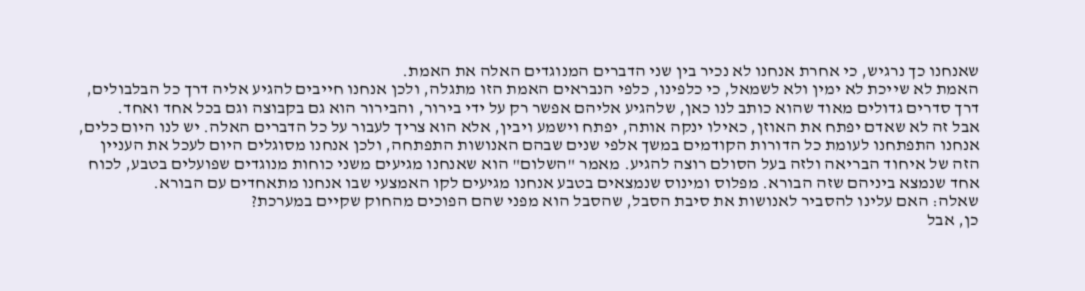שאנחנו כך נרגיש, כי אחרת אנחנו לא נכיר בין שני הדברים המנוגדים האלה את האמת.
האמת לא שייכת לא ימין ולא לשמאל, כי כלפינו, כלפי הנבראים האמת הזו מתגלה, ולכן אנחנו חייבים להגיע אליה דרך כל הבלבולים, דרך סדרים גדולים מאוד שהוא כותב לנו כאן, שלהגיע אליהם אפשר רק על ידי בירור, והבירור הוא גם בקבוצה וגם בכל אחד ואחד.
אבל זה לא שאדם יפתח את האוזן, כאילו ינקה אותה, יפתח וישמע ויבין, אלא הוא צריך לעבור על כל הדברים האלה. יש לנו היום כלים, אנחנו התפתחנו לעומת כל הדורות הקודמים במשך אלפי שנים שבהם האנושות התפתחה, ולכן אנחנו מסוגלים היום לעכל את העניין הזה של איחוד הבריאה ולזה בעל הסולם רוצה להגיע. מאמר "השלום" הוא שאנחנו מגיעים משני כוחות מנוגדים שפועלים בטבע, לכוח אחד שנמצא ביניהם שזה הבורא. מפלוס ומינוס שנמצאים בטבע אנחנו מגיעים לקו האמצעי שבו אנחנו מתאחדים עם הבורא.
שאלה: האם עלינו להסביר לאנושות את סיבת הסבל, שהסבל הוא מפני שהם הפוכים מהחוק שקיים במערכת?
כן, אבל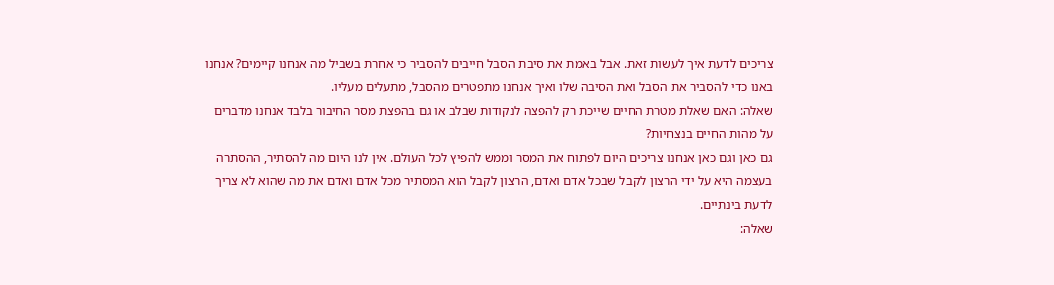צריכים לדעת איך לעשות זאת. אבל באמת את סיבת הסבל חייבים להסביר כי אחרת בשביל מה אנחנו קיימים? אנחנו באנו כדי להסביר את הסבל ואת הסיבה שלו ואיך אנחנו מתפטרים מהסבל, מתעלים מעליו.
שאלה: האם שאלת מטרת החיים שייכת רק להפצה לנקודות שבלב או גם בהפצת מסר החיבור בלבד אנחנו מדברים על מהות החיים בנצחיות?
גם כאן וגם כאן אנחנו צריכים היום לפתוח את המסר וממש להפיץ לכל העולם. אין לנו היום מה להסתיר, ההסתרה בעצמה היא על ידי הרצון לקבל שבכל אדם ואדם, הרצון לקבל הוא המסתיר מכל אדם ואדם את מה שהוא לא צריך לדעת בינתיים.
שאלה: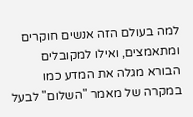למה בעולם הזה אנשים חוקרים ומתאמצים, ואילו למקובלים הבורא מגלה את המדע כמו במקרה של מאמר "השלום" לבעל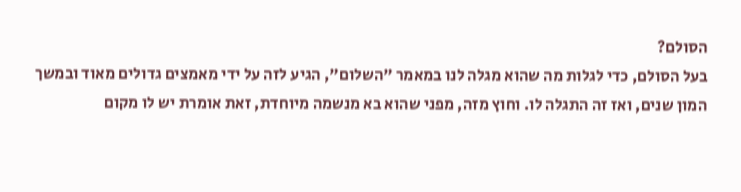הסולם?
בעל הסולם, כדי לגלות מה שהוא מגלה לנו במאמר "השלום", הגיע לזה על ידי מאמצים גדולים מאוד ובמשך המון שנים, ואז זה התגלה לו. וחוץ מזה, מפני שהוא בא מנשמה מיוחדת, זאת אומרת יש לו מקום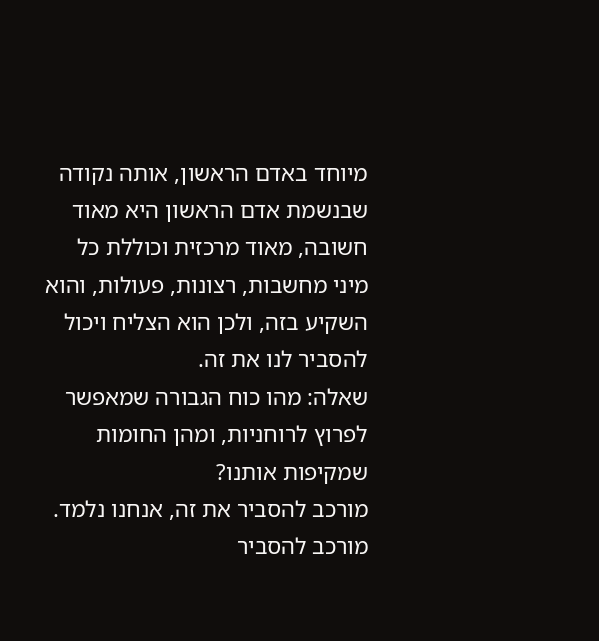מיוחד באדם הראשון, אותה נקודה שבנשמת אדם הראשון היא מאוד חשובה, מאוד מרכזית וכוללת כל מיני מחשבות, רצונות, פעולות, והוא השקיע בזה, ולכן הוא הצליח ויכול להסביר לנו את זה.
שאלה: מהו כוח הגבורה שמאפשר לפרוץ לרוחניות, ומהן החומות שמקיפות אותנו?
מורכב להסביר את זה, אנחנו נלמד. מורכב להסביר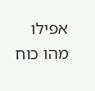אפילו מהו כוח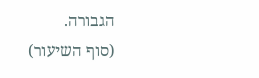הגבורה.
(סוף השיעור)